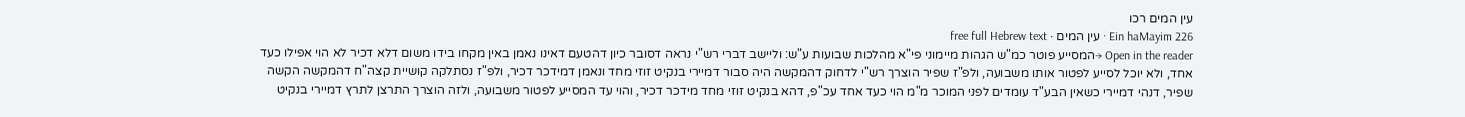עין המים רכו
Ein haMayim 226 · עין המים · free full Hebrew text
Open in the reader →המסייע פוטר כמ"ש הגהות מיימוני פי"א מהלכות שבועות ע"ש: וליישב דברי רש"י נראה דסובר כיון דהטעם דאינו נאמן באין מקחו בידו משום דלא דכיר לא הוי אפילו כעד אחד, ולא יוכל לסייע לפטור אותו משבועה, ולפ"ז שפיר הוצרך רש"י לדחוק דהמקשה היה סבור דמיירי בנקיט זוזי מחד ונאמן דמידכר דכיר, ולפ"ז נסתלקה קושיית קצה"ח דהמקשה הקשה שפיר, דנהי דמיירי כשאין הבע"ד עומדים לפני המוכר מ"מ הוי כעד אחד עכ"פ, דהא בנקיט זוזי מחד מידכר דכיר, והוי עד המסייע לפטור משבועה, ולזה הוצרך התרצן לתרץ דמיירי בנקיט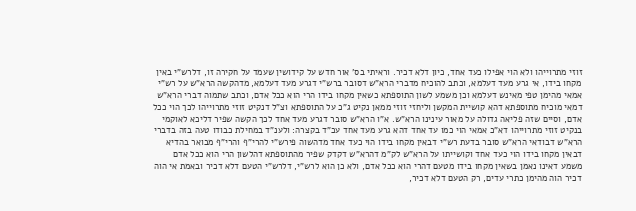זוזי מתרוייהו ולא הוי אפילו כעד אחד, כיון דלא דכיר. וראיתי בס' אור חדש על קידושין שעמד על חקירה זו, דלרש"י באין מקחו בידו, אי גרע מעד דעלמא, וכתב להוכיח מדברי הרא"ש דסובר ברש"י דגרע מעד דעלמא, מדהקשה הרא"ש על רש"י אמאי מהימן טפי מאינש דעלמא וכן משמע לשון התוספתא כשאין מקחו בידו הרי הוא ככל אדם, וכתב שתמוה דברי הרא"ש דמאי מוכיח מתוספתא דהא קושיית המקשן וליחזי זוזי ממאן נקיט ג"כ על התוספתא וצ"ל דנקיט זוזי מתרוייהו לכך הוי ככל אדם, וסיים שזה פליאה גדולה על מאור עינינו הרא"ש. א"ו הרא"ש סובר דגרע מעד אחד לכך הקשה שפיר דליכא לאוקמי בנקיט זוזי מתרוייהו דא"כ אמאי הוי כמו עד אחד דהא גרע מעד אחד עכ"ד בקצרה: ולענ"ד במחילת כבודו טעה בזה בדברי הרא"ש דבודאי הרא"ש סובר בדעת רש"י דבאין מקחו בידו הוי כעד אחד מדהשוה פירש"י להרי"ף והרי"ף מבואר בהדיא דבאין מקחו בידו הוי כעד אחד וקושייתו על הרא"ש לק"מ דהרא"ש דקדק שפיר מהתוספתא דהלשון הרי הוא ככל אדם משמע דאינו נאמן בשאין מקחו בידו מטעם דהרי הוא ככל אדם, ולא כן הוא לרש"י, דלרש"י הטעם דלא דכיר ובאמת אי הוה דכיר הוה מהימן כתרי עדים, רק הטעם דלא דכיר,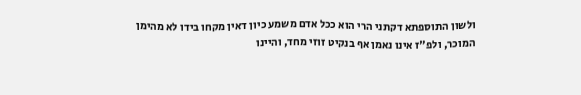ולשון התוספתא דקתני הרי הוא ככל אדם משמע כיון דאין מקחו בידו לא מהימן המוכר, ולפ"ז אינו נאמן אף בנקיט זוזי מחד, והיינו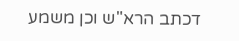דכתב הרא"ש וכן משמע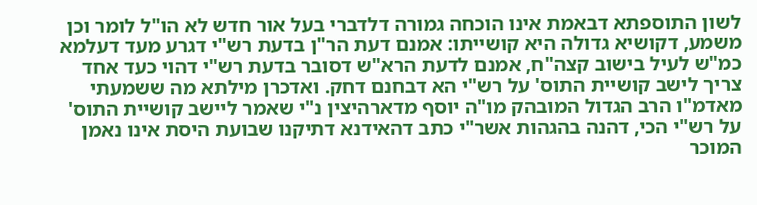לשון התוספתא דבאמת אינו הוכחה גמורה דלדברי בעל אור חדש לא הו"ל לומר וכן משמע, דקושיא גדולה היא קושייתו: אמנם דעת הר"ן בדעת רש"י דגרע מעד דעלמא כמ"ש לעיל בישוב קצה"ח, אמנם לדעת הרא"ש דסובר בדעת רש"י דהוי כעד אחד צריך לישב קושיית התוס' על רש"י הא דבחנם דחק. ואדכרן מילתא מה ששמעתי מאדמ"ו הרב הגדול המובהק מו"ה יוסף מדארהיצין נ"י שאמר ליישב קושיית התוס' על רש"י הכי, דהנה בהגהות אשר"י כתב דהאידנא דתיקנו שבועת היסת אינו נאמן המוכר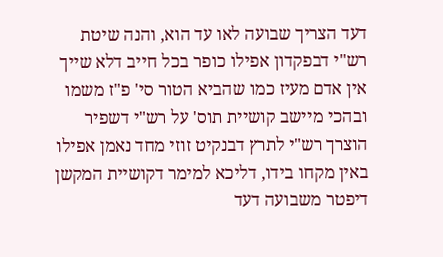דעד הצריך שבועה לאו עד הוא, והנה שיטת רש"י דבפקדון אפילו כופר בכל חייב דלא שייך אין אדם מעיז כמו שהביא הטור סי' פ"ז משמו ובהכי מיישב קושיית תוס' על רש"י דשפיר הוצרך רש"י לתרץ דבנקיט זוזי מחד נאמן אפילו באין מקחו בידו, דליכא למימר דקושיית המקשן דיפטר משבועה דעד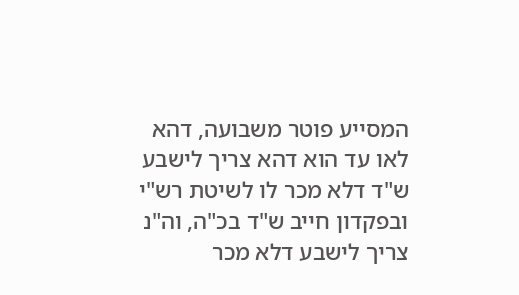המסייע פוטר משבועה, דהא לאו עד הוא דהא צריך לישבע ש"ד דלא מכר לו לשיטת רש"י ובפקדון חייב ש"ד בכ"ה, וה"נ צריך לישבע דלא מכר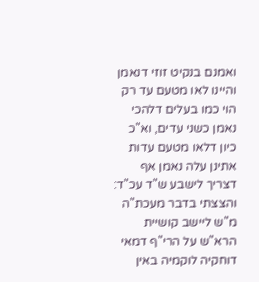ואמנם בנקיט זוזי דנאמן והיינו לאו מטעם עד רק הוי כמו בעלים דלהכי נאמן כשני עדים, וא"כ כיון דלאו מטעם עדות אתינן עלה נאמן אף דצריך לישבע ש"ד עכ"ד: והצצתי בדבר מעכת"ה מ"ש ליישב קושיית הרא"ש על הרי"ף דמאי דוחקיה לוקמיה באין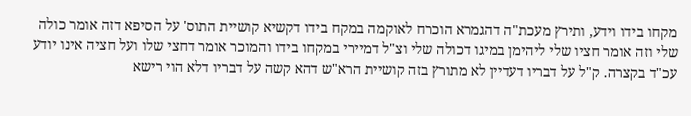מקחו בידו וידע, ותירץ מעכת"ה דהגמרא הוכרח לאוקמה במקח בידו דקשיא קושיית התוס' על הסיפא דזה אומר כולה שלי וזה אומר חציו שלי ליהימן במיגו דכולה שלי וצ"ל דמיירי במקחו בידו והמוכר אומר דחצי שלו ועל חציה אינו יודע עכ"ד בקצרה. ק"ל על דבריו דעדיין לא מתורץ בזה קושיית הרא"ש דהא קשה על דבריו דלא הוי רישא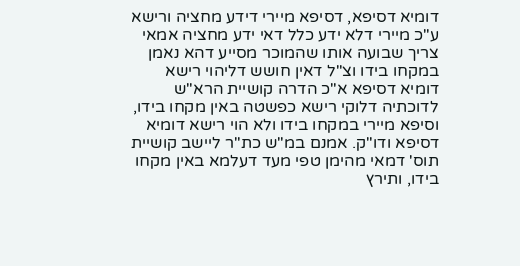דומיא דסיפא, דסיפא מיירי דידע מחציה ורישא ע"כ מיירי דלא ידע כלל דאי ידע מחציה אמאי צריך שבועה אותו שהמוכר מסייע דהא נאמן במקחו בידו וצ"ל דאין חושש דליהוי רישא דומיא דסיפא א"כ הדרה קושיית הרא"ש לדוכתיה דלוקי רישא כפשטה באין מקחו בידו, וסיפא מיירי במקחו בידו ולא הוי רישא דומיא דסיפא ודו"ק. אמנם במ"ש כת"ר ליישב קושיית תוס' דמאי מהימן טפי מעד דעלמא באין מקחו בידו, ותירץ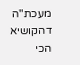מעכת"ה דהקושיא הכי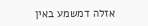אזלה דמשמע באין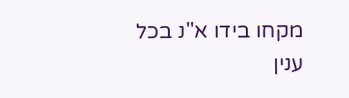מקחו בידו א"נ בכל ענין